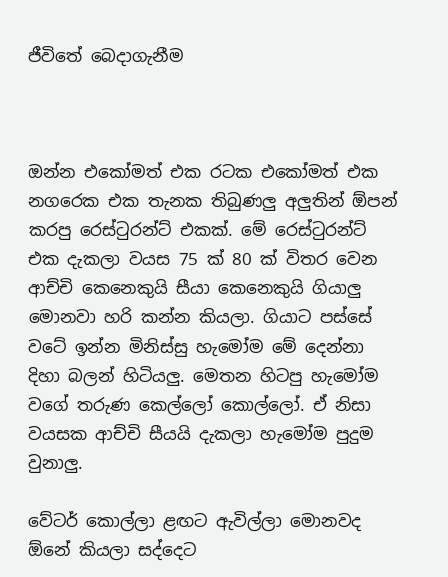ජීවිතේ බෙදාගැනීම



ඔන්න එකෝමත් එක රටක එකෝමත් එක නගරෙක එක තැනක තිබුණලු අලුතින් ඕපන් කරපු රෙස්ටුරන්ට් එකක්. මේ රෙස්ටුරන්ට් එක දැකලා වයස 75 ක් 80 ක් විතර වෙන ආච්චි කෙනෙකුයි සීයා කෙනෙකුයි ගියාලු මොනවා හරි කන්න කියලා. ගියාට පස්සේ වටේ ඉන්න මිනිස්සු හැමෝම මේ දෙන්නා දිහා බලන් හිටියලු. මෙතන හිටපු හැමෝම වගේ තරුණ කෙල්ලෝ කොල්ලෝ. ඒ නිසා වයසක ආච්චි සීයයි දැකලා හැමෝම පුදුම වුනාලු.

වේටර් කොල්ලා ළඟට ඇවිල්ලා මොනවද ඕනේ කියලා සද්දෙට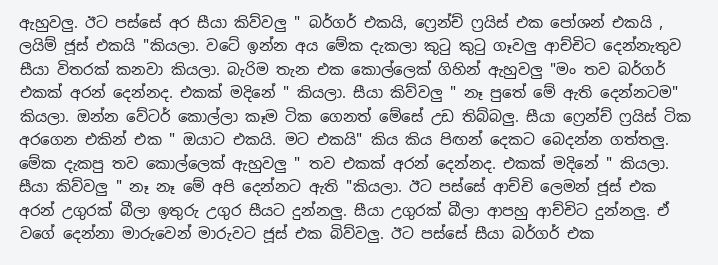ඇහුවලු. ඊට පස්සේ අර සීයා කිව්වලු " බර්ගර් එකයි, ෆ්‍රෙන්ච් ෆ්‍රයිස් එක පෝශන් එකයි , ලයිම් ජූස් එකයි "කියලා. වටේ ඉන්න අය මේක දැකලා කුටු කුටු ගෑවලු ආච්චිට දෙන්නැතුව සීයා විතරක් කනවා කියලා. බැරිම තැන එක කොල්ලෙක් ගිහින් ඇහුවලු "මං තව බර්ගර් එකක් අරන් දෙන්නද. එකක් මදිනේ " කියලා. සීයා කිව්වලු " නෑ පුතේ මේ ඇති දෙන්නටම" කියලා. ඔන්න වේටර් කොල්ලා කෑම ටික ගෙනත් මේසේ උඩ තිබ්බලු. සීයා ෆ්‍රෙන්ච් ෆ්‍රයිස් ටික අරගෙන එකින් එක " ඔයාට එකයි. මට එකයි" කිය කිය පිඟන් දෙකට බෙදන්න ගත්තලු. මේක දැකපු තව කොල්ලෙක් ඇහුවලු " තව එකක් අරන් දෙන්නද. එකක් මදිනේ " කියලා. සීයා කිව්වලු " නෑ නෑ මේ අපි දෙන්නට ඇති "කියලා. ඊට පස්සේ ආච්චි ලෙමන් ජූස් එක අරන් උගුරක් බීලා ඉතුරු උගුර සීයට දුන්නලු. සීයා උගුරක් බීලා ආපහු ආච්චිට දුන්නලු. ඒ වගේ දෙන්නා මාරුවෙන් මාරුවට ජූස් එක බිව්වලු. ඊට පස්සේ සීයා බර්ගර් එක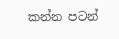කන්න පටන්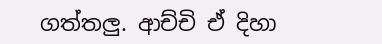ගත්තලු. ආච්චි ඒ දිහා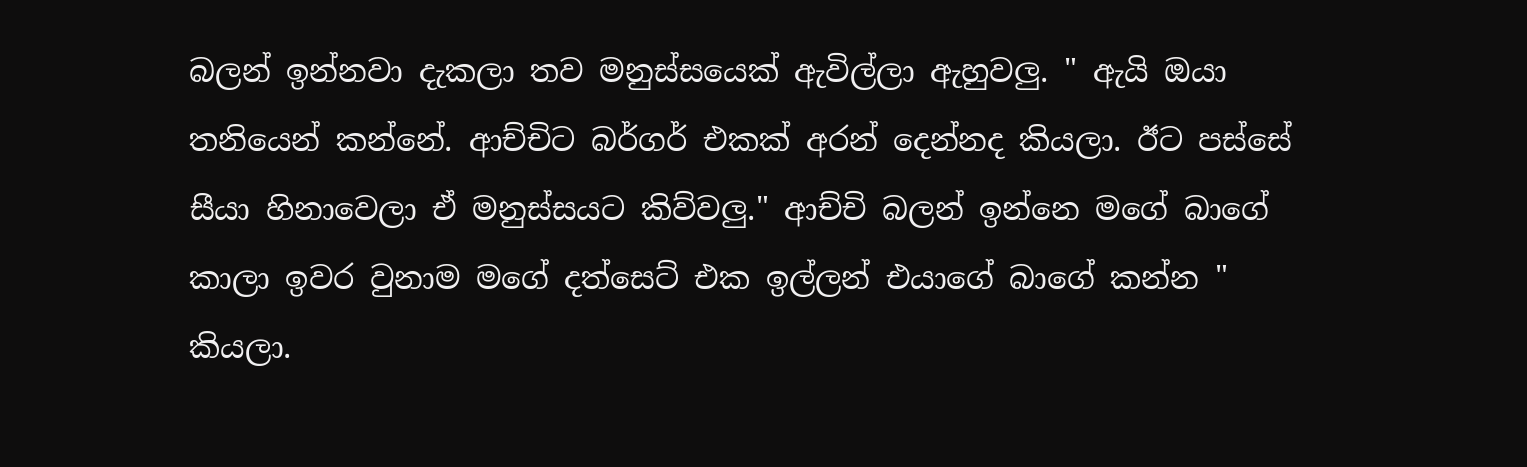බලන් ඉන්නවා දැකලා තව මනුස්සයෙක් ඇවිල්ලා ඇහුවලු. " ඇයි ඔයා තනියෙන් කන්නේ. ආච්චිට බර්ගර් එකක් අරන් දෙන්නද කියලා. ඊට පස්සේ සීයා හිනාවෙලා ඒ මනුස්සයට කිව්වලු." ආච්චි බලන් ඉන්නෙ මගේ බාගේ කාලා ඉවර වුනාම මගේ දත්සෙට් එක ඉල්ලන් එයාගේ බාගේ කන්න " කියලා.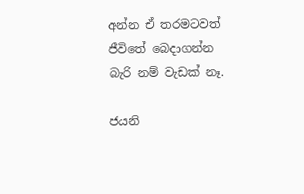අන්න ඒ තරමටවත් ජීවිතේ බෙදාගන්න බැරි නම් වැඩක් නෑ.

ජයනි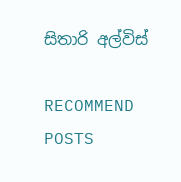සිතාරි අල්විස්

RECOMMEND POSTS